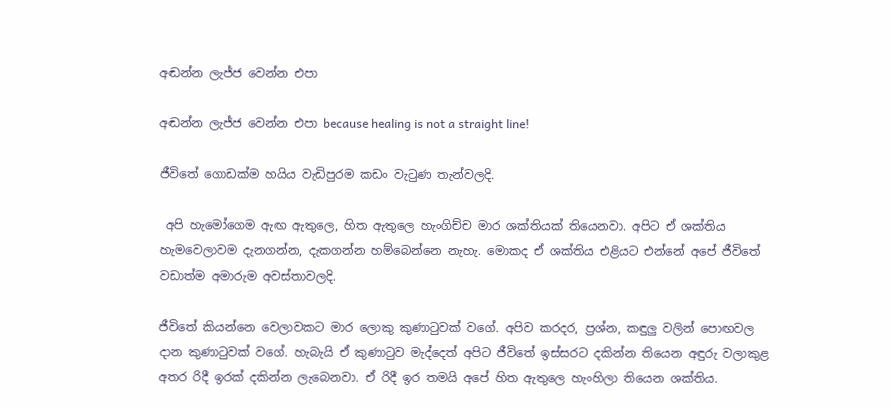අඬන්න ලැජ්ජ වෙන්න එපා

අඬන්න ලැජ්ජ වෙන්න එපා because healing is not a straight line!

ජීවිතේ ගොඩක්ම හයිය වැඩිපුරම කඩං වැටුණ තැන්වලදි.

 අපි හැමෝගෙම ඇඟ ඇතුලෙ, හිත ඇතුලෙ හැංගිච්ච මාර ශක්තියක් තියෙනවා. අපිට ඒ ශක්තිය හැමවෙලාවම දැනගන්න, දැකගන්න හම්බෙන්නෙ නැහැ. මොකද ඒ ශක්තිය එළියට එන්නේ අපේ ජීවිතේ වඩාත්ම අමාරුම අවස්තාවලදි.

ජීවිතේ කියන්නෙ වෙලාවකට මාර ලොකු කුණාටුවක් වගේ. අපිව කරදර, ප්‍රශ්න, කඳුලු වලින් පොඟවල දාන කුණාටුවක් වගේ. හැබැයි ඒ කුණාටුව මැද්දෙත් අපිට ජීවිතේ ඉස්සරට දකින්න තියෙන අඳුරු වලාකුළ අතර රිදී ඉරක් දකින්න ලැබෙනවා. ඒ රිදී ඉර තමයි අපේ හිත ඇතුලෙ හැංහිලා තියෙන ශක්තිය.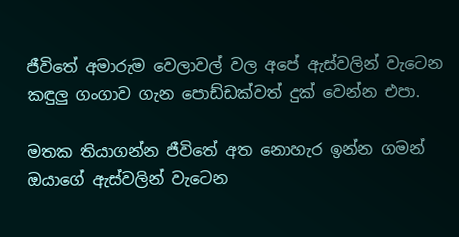ජීවිතේ අමාරුම වෙලාවල් වල අපේ ඇස්වලින් වැටෙන කඳුලු ගංගාව ගැන පොඩ්ඩක්වත් දුක් වෙන්න එපා.

මතක තියාගන්න ජීවිතේ අත නොහැර ඉන්න ගමන් ඔයාගේ ඇස්වලින් වැටෙන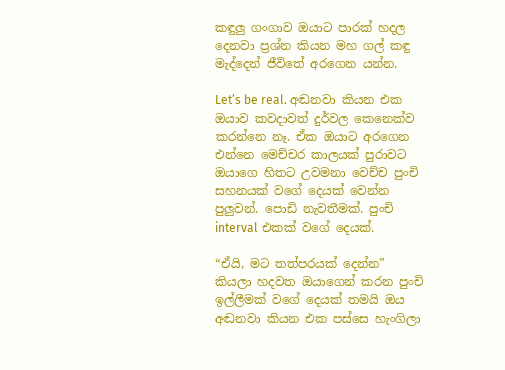කඳුලු ගංගාව ඔයාට පාරක් හදල දෙනවා ප්‍රශ්න කියන මහ ගල් කඳු මැද්දෙන් ජීවිතේ අරගෙන යන්න.

Let’s be real. අඬනවා කියන එක ඔයාව කවදාවත් දුර්වල කෙනෙක්ව කරන්නෙ නෑ. ඒක ඔයාට අරගෙන එන්නෙ මෙච්චර කාලයක් පුරාවට ඔයාගෙ හිතට උවමනා වෙච්ච පුංචි සහනයක් වගේ දෙයක් වෙන්න පුලුවන්. පොඩි නැවතීමක්. පුංචි interval එකක් වගේ දෙයක්.

“ඒයි, මට තත්පරයක් දෙන්න” කියලා හදවත ඔයාගෙන් කරන පුංචි ඉල්ලීමක් වගේ දෙයක් තමයි ඔය අඬනවා කියන එක පස්සෙ හැංගිලා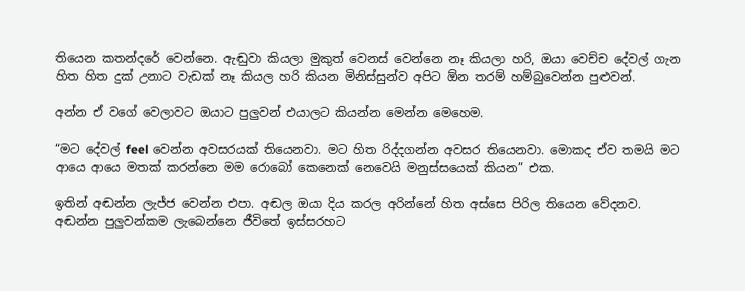තියෙන කතන්දරේ වෙන්නෙ. ඇඬුවා කියලා මුකුත් වෙනස් වෙන්නෙ නෑ කියලා හරි, ඔයා වෙච්ච දේවල් ගැන හිත හිත දුක් උනාට වැඩක් නෑ කියල හරි කියන මිනිස්සුන්ව අපිට ඕන තරම් හම්බුවෙන්න පුළුවන්.

අන්න ඒ වගේ වෙලාවට ඔයාට පුලුවන් එයාලට කියන්න මෙන්න මෙහෙම.

“මට දේවල් feel වෙන්න අවසරයක් තියෙනවා. මට හිත රිද්දගන්න අවසර තියෙනවා. මොකද ඒව තමයි මට ආයෙ ආයෙ මතක් කරන්නෙ මම රොබෝ කෙනෙක් නෙවෙයි මනුස්සයෙක් කියන” එක.

ඉතින් අඬන්න ලැජ්ජ වෙන්න එපා. අඬල ඔයා දිය කරල අරින්නේ හිත අස්සෙ පිරිල තියෙන වේදනව. අඬන්න පුලුවන්කම ලැබෙන්නෙ ජීවිතේ ඉස්සරහට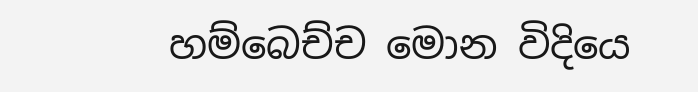හම්බෙච්ච මොන විදියෙ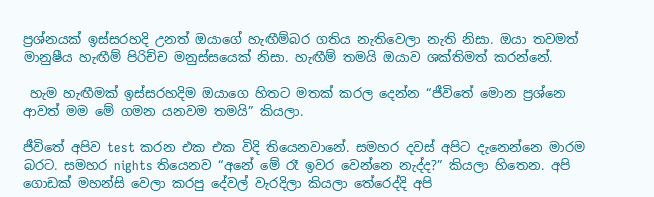ප්‍රශ්නයක් ඉස්සරහදි උනත් ඔයාගේ හැඟීම්බර ගතිය නැතිවෙලා නැති නිසා. ඔයා තවමත් මානුෂීය හැඟීම් පිරිච්ච මනුස්සයෙක් නිසා. හැඟීම් තමයි ඔයාව ශක්තිමත් කරන්නේ.

 හැම හැඟීමක් ඉස්සරහදිම ඔයාගෙ හිතට මතක් කරල දෙන්න “ජීවිතේ මොන ප්‍රශ්නෙ ආවත් මම මේ ගමන යනවම තමයි” කියලා.

ජීවිතේ අපිව test කරන එක එක විදි තියෙනවානේ. සමහර දවස් අපිට දැනෙන්නෙ මාරම බරට. සමහර nights තියෙනව “අනේ මේ රෑ ඉවර වෙන්නෙ නැද්ද?” කියලා හිතෙන. අපි ගොඩක් මහන්සි වෙලා කරපු දේවල් වැරදිලා කියලා තේරෙද්දි අපි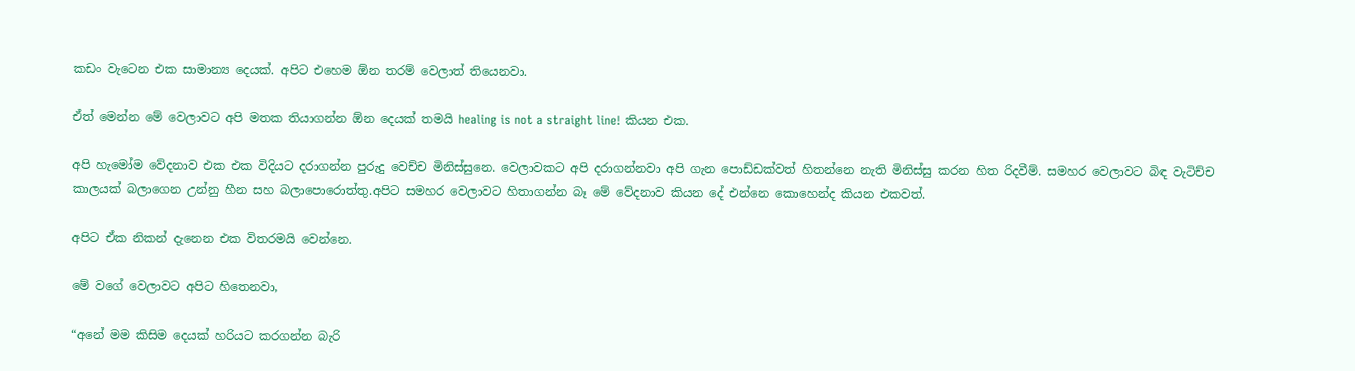කඩං වැටෙන එක සාමාන්‍ය දෙයක්. අපිට එහෙම ඕන තරම් වෙලාත් තියෙනවා.

ඒත් මෙන්න මේ වෙලාවට අපි මතක තියාගන්න ඕන දෙයක් තමයි healing is not a straight line! කියන එක.

අපි හැමෝම වේදනාව එක එක විදියට දරාගන්න පුරුදු වෙච්ච මිනිස්සුනෙ. වෙලාවකට අපි දරාගන්නවා අපි ගැන පොඩ්ඩක්වත් හිතන්නෙ නැති මිනිස්සු කරන හිත රිදවීම්. සමහර වෙලාවට බිඳ වැටිච්ච කාලයක් බලාගෙන උන්නු හීන සහ බලාපොරොත්තු.අපිට සමහර වෙලාවට හිතාගන්න බෑ මේ වේදනාව කියන දේ එන්නෙ කොහෙන්ද කියන එකවත්.

අපිට ඒක නිකන් දැනෙන එක විතරමයි වෙන්නෙ.

මේ වගේ වෙලාවට අපිට හිතෙනවා,

“අනේ මම කිසිම දෙයක් හරියට කරගන්න බැරි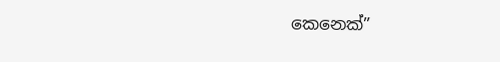කෙනෙක්”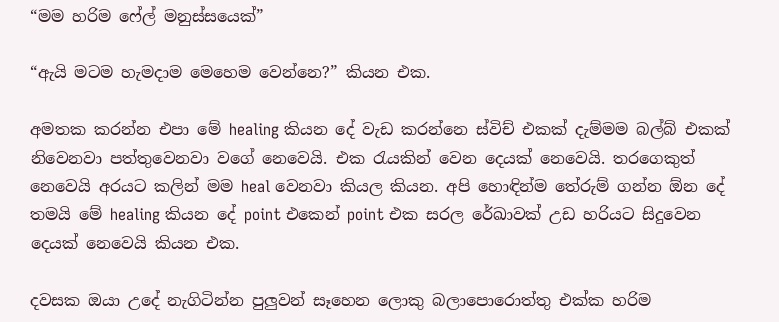“මම හරිම ෆේල් මනුස්සයෙක්”

“ඇයි මටම හැමදාම මෙහෙම වෙන්නෙ?” කියන එක.

අමතක කරන්න එපා මේ healing කියන දේ වැඩ කරන්නෙ ස්විච් එකක් දැම්මම බල්බ් එකක් නිවෙනවා පත්තුවෙනවා වගේ නෙවෙයි. එක රැයකින් වෙන දෙයක් නෙවෙයි. තරගෙකුත් නෙවෙයි අරයට කලින් මම heal වෙනවා කියල කියන. අපි හොඳින්ම තේරුම් ගන්න ඕන දේ තමයි මේ healing කියන දේ point එකෙන් point එක සරල රේඛාවක් උඩ හරියට සිදුවෙන දෙයක් නෙවෙයි කියන එක.

දවසක ඔයා උදේ නැගිටින්න පුලුවන් සෑහෙන ලොකු බලාපොරොත්තු එක්ක හරිම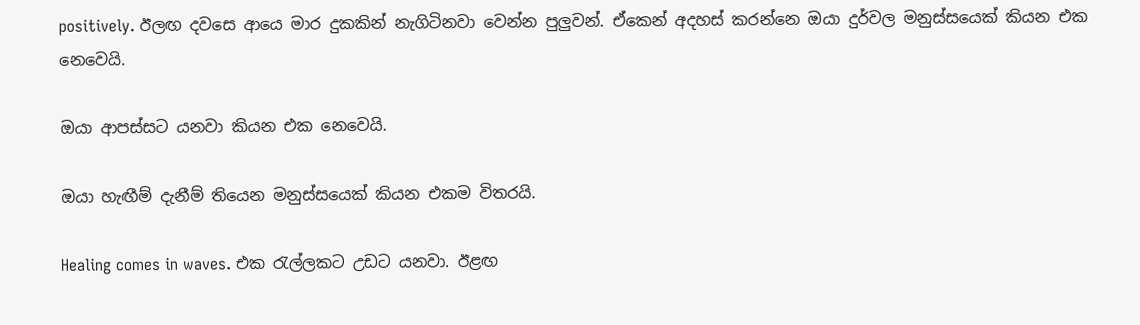positively. ඊලඟ දවසෙ ආයෙ මාර දුකකින් නැගිටිනවා වෙන්න පුලුවන්. ඒකෙන් අදහස් කරන්නෙ ඔයා දුර්වල මනුස්සයෙක් කියන එක නෙවෙයි.

ඔයා ආපස්සට යනවා කියන එක නෙවෙයි.

ඔයා හැඟීම් දැනීම් තියෙන මනුස්සයෙක් කියන එකම විතරයි.

Healing comes in waves. එක රැල්ලකට උඩට යනවා. ඊළඟ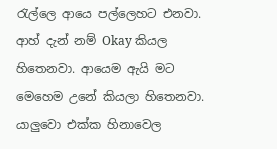රැල්ලෙ ආයෙ පල්ලෙහට එනවා. ආහ් දැන් නම් Okay කියල හිතෙනවා. ආයෙම ඇයි මට මෙහෙම උනේ කියලා හිතෙනවා. යාලුවො එක්ක හිනාවෙල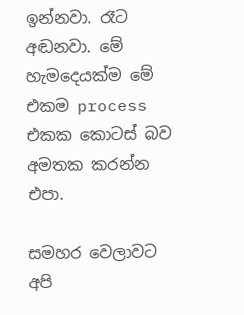ඉන්නවා. රෑට අඬනවා. මේ හැමදෙයක්ම මේ එකම process එකක කොටස් බව අමතක කරන්න එපා.

සමහර වෙලාවට අපි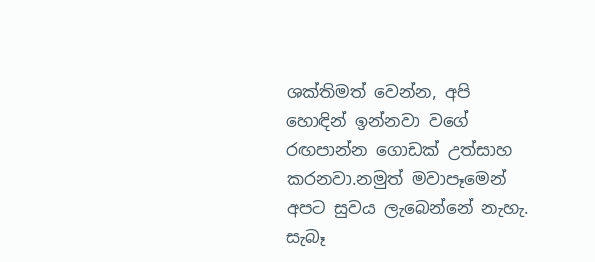ශක්තිමත් වෙන්න, අපි හොඳින් ඉන්නවා වගේ රඟපාන්න ගොඩක් උත්සාහ කරනවා.නමුත් මවාපෑමෙන් අපට සුවය ලැබෙන්නේ නැහැ. සැබෑ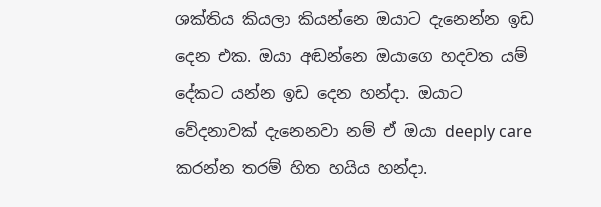ශක්තිය කියලා කියන්නෙ ඔයාට දැනෙන්න ඉඩ දෙන එක. ඔයා අඬන්නෙ ඔයාගෙ හදවත යම් දේකට යන්න ඉඩ දෙන හන්දා. ඔයාට වේදනාවක් දැනෙනවා නම් ඒ ඔයා deeply care කරන්න තරම් හිත හයිය හන්දා.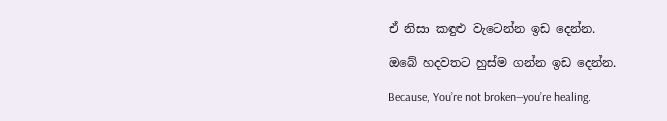ඒ නිසා කඳුළු වැටෙන්න ඉඩ දෙන්න.

ඔබේ හදවතට හුස්ම ගන්න ඉඩ දෙන්න.

Because, You’re not broken—you’re healing.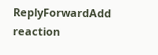ReplyForwardAdd reaction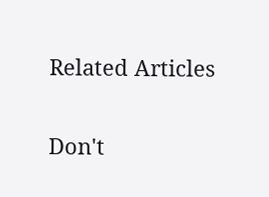Related Articles

Don't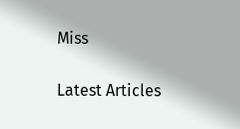Miss


Latest Articles